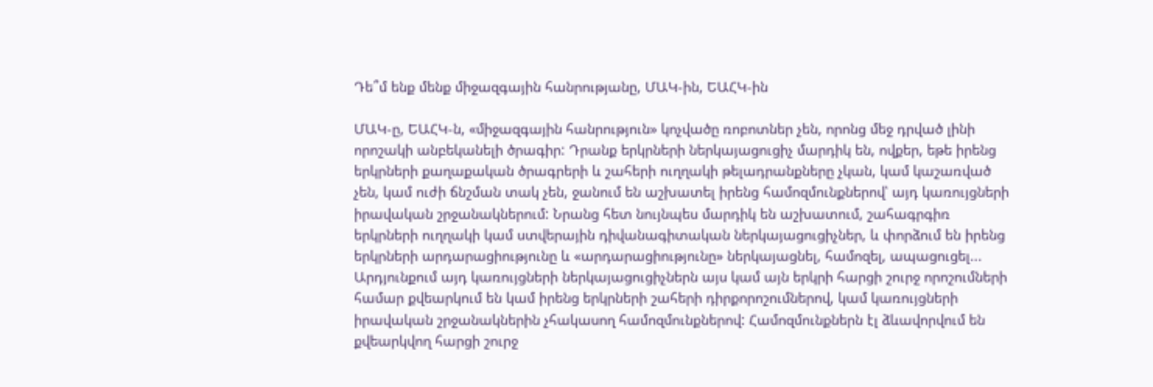Դե՞մ ենք մենք միջազգային հանրությանը, ՄԱԿ-ին, ԵԱՀԿ-ին

ՄԱԿ-ը, ԵԱՀԿ-ն, «միջազգային հանրություն» կոչվածը ռոբոտներ չեն, որոնց մեջ դրված լինի որոշակի անբեկանելի ծրագիր: Դրանք երկրների ներկայացուցիչ մարդիկ են, ովքեր, եթե իրենց երկրների քաղաքական ծրագրերի և շահերի ուղղակի թելադրանքները չկան, կամ կաշառված չեն, կամ ուժի ճնշման տակ չեն, ջանում են աշխատել իրենց համոզմունքներով՝ այդ կառույցների իրավական շրջանակներում: Նրանց հետ նույնպես մարդիկ են աշխատում, շահագրգիռ երկրների ուղղակի կամ ստվերային դիվանագիտական ներկայացուցիչներ, և փորձում են իրենց երկրների արդարացիությունը և «արդարացիությունը» ներկայացնել, համոզել, ապացուցել... Արդյունքում այդ կառույցների ներկայացուցիչներն այս կամ այն երկրի հարցի շուրջ որոշումների համար քվեարկում են կամ իրենց երկրների շահերի դիրքորոշումներով, կամ կառույցների իրավական շրջանակներին չհակասող համոզմունքներով: Համոզմունքներն էլ ձևավորվում են քվեարկվող հարցի շուրջ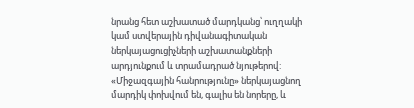նրանց հետ աշխատած մարդկանց՝ ուղղակի կամ ստվերային դիվանագիտական ներկայացուցիչների աշխատանքների արդյունքում և տրամադրած նյութերով: «Միջազգային հանրությունը» ներկայացնող մարդիկ փոխվում են, գալիս են նորերը, և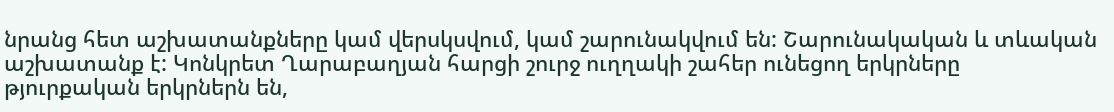նրանց հետ աշխատանքները կամ վերսկսվում, կամ շարունակվում են: Շարունակական և տևական աշխատանք է: Կոնկրետ Ղարաբաղյան հարցի շուրջ ուղղակի շահեր ունեցող երկրները թյուրքական երկրներն են,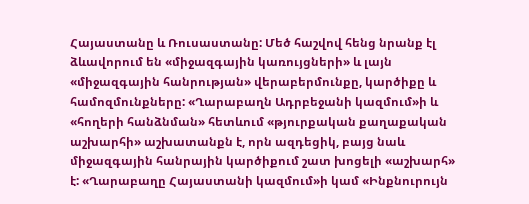Հայաստանը և Ռուսաստանը: Մեծ հաշվով հենց նրանք էլ ձևավորում են «միջազգային կառույցների» և լայն «միջազգային հանրության» վերաբերմունքը, կարծիքը և համոզմունքները: «Ղարաբաղն Ադրբեջանի կազմում»ի և «հողերի հանձնման» հետևում «թյուրքական քաղաքական աշխարհի» աշխատանքն է, որն ազդեցիկ, բայց նաև միջազգային հանրային կարծիքում շատ խոցելի «աշխարհ» է: «Ղարաբաղը Հայաստանի կազմում»ի կամ «Ինքնուրույն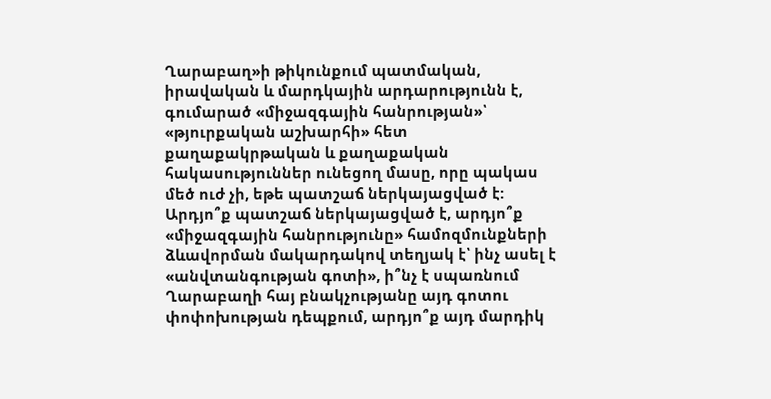Ղարաբաղ»ի թիկունքում պատմական, իրավական և մարդկային արդարությունն է, գումարած «միջազգային հանրության»՝ «թյուրքական աշխարհի» հետ քաղաքակրթական և քաղաքական հակասություններ ունեցող մասը, որը պակաս մեծ ուժ չի, եթե պատշաճ ներկայացված է: Արդյո՞ք պատշաճ ներկայացված է, արդյո՞ք «միջազգային հանրությունը» համոզմունքների ձևավորման մակարդակով տեղյակ է՝ ինչ ասել է «անվտանգության գոտի», ի՞նչ է սպառնում Ղարաբաղի հայ բնակչությանը այդ գոտու փոփոխության դեպքում, արդյո՞ք այդ մարդիկ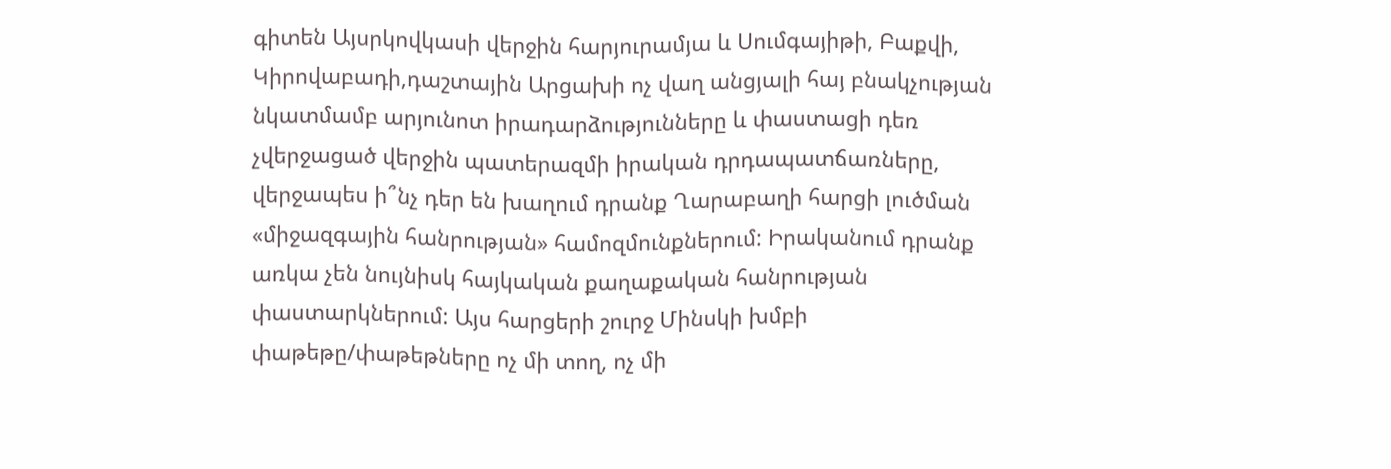գիտեն Այսրկովկասի վերջին հարյուրամյա և Սումգայիթի, Բաքվի, Կիրովաբադի,դաշտային Արցախի ոչ վաղ անցյալի հայ բնակչության նկատմամբ արյունոտ իրադարձությունները և փաստացի դեռ չվերջացած վերջին պատերազմի իրական դրդապատճառները, վերջապես ի՞նչ դեր են խաղում դրանք Ղարաբաղի հարցի լուծման «միջազգային հանրության» համոզմունքներում: Իրականում դրանք առկա չեն նույնիսկ հայկական քաղաքական հանրության փաստարկներում: Այս հարցերի շուրջ Մինսկի խմբի փաթեթը/փաթեթները ոչ մի տող, ոչ մի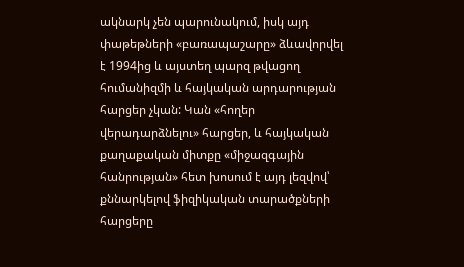ակնարկ չեն պարունակում, իսկ այդ փաթեթների «բառապաշարը» ձևավորվել է 1994ից և այստեղ պարզ թվացող հումանիզմի և հայկական արդարության հարցեր չկան: Կան «հողեր վերադարձնելու» հարցեր, և հայկական քաղաքական միտքը «միջազգային հանրության» հետ խոսում է այդ լեզվով՝ քննարկելով ֆիզիկական տարածքների հարցերը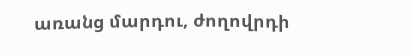առանց մարդու, ժողովրդի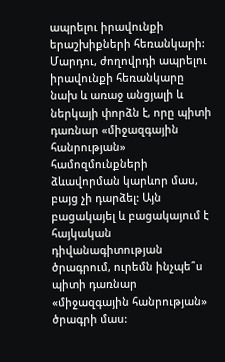ապրելու իրավունքի երաշխիքների հեռանկարի: Մարդու, ժողովրդի ապրելու իրավունքի հեռանկարը նախ և առաջ անցյալի և ներկայի փորձն է, որը պիտի դառնար «միջազգային հանրության» համոզմունքների ձևավորման կարևոր մաս, բայց չի դարձել: Այն բացակայել և բացակայում է հայկական դիվանագիտության ծրագրում, ուրեմն ինչպե՞ս պիտի դառնար «միջազգային հանրության» ծրագրի մաս: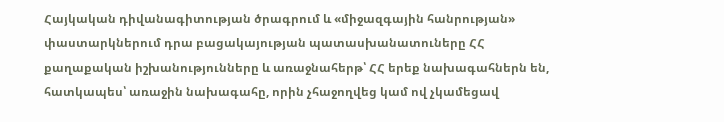Հայկական դիվանագիտության ծրագրում և «միջազգային հանրության» փաստարկներում դրա բացակայության պատասխանատուները ՀՀ քաղաքական իշխանությունները և առաջնահերթ՝ ՀՀ երեք նախագահներն են, հատկապես՝ առաջին նախագահը, որին չհաջողվեց կամ ով չկամեցավ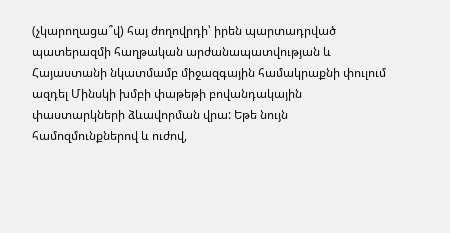(չկարողացա՞վ) հայ ժողովրդի՝ իրեն պարտադրված պատերազմի հաղթական արժանապատվության և Հայաստանի նկատմամբ միջազգային համակրաքնի փուլում ազդել Մինսկի խմբի փաթեթի բովանդակային փաստարկների ձևավորման վրա: Եթե նույն համոզմունքներով և ուժով,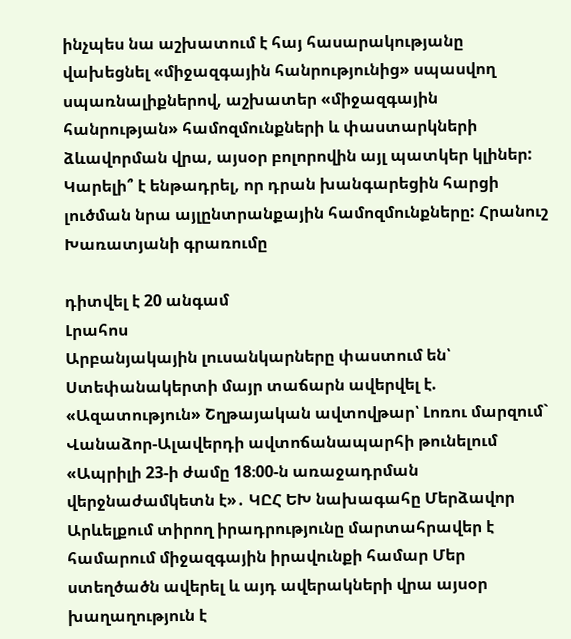ինչպես նա աշխատում է հայ հասարակությանը վախեցնել «միջազգային հանրությունից» սպասվող սպառնալիքներով, աշխատեր «միջազգային հանրության» համոզմունքների և փաստարկների ձևավորման վրա, այսօր բոլորովին այլ պատկեր կլիներ: Կարելի՞ է ենթադրել, որ դրան խանգարեցին հարցի լուծման նրա այլընտրանքային համոզմունքները: Հրանուշ Խառատյանի գրառումը

դիտվել է 20 անգամ
Լրահոս
Արբանյակային լուսանկարները փաստում են՝ Ստեփանակերտի մայր տաճարն ավերվել է. «Ազատություն» Շղթայական ավտովթար՝ Լոռու մարզում` Վանաձոր-Ալավերդի ավտոճանապարհի թունելում «Ապրիլի 23-ի ժամը 18։00-ն առաջադրման վերջնաժամկետն է»․ ԿԸՀ ԵԽ նախագահը Մերձավոր Արևելքում տիրող իրադրությունը մարտահրավեր է համարում միջազգային իրավունքի համար Մեր ստեղծածն ավերել և այդ ավերակների վրա այսօր խաղաղություն է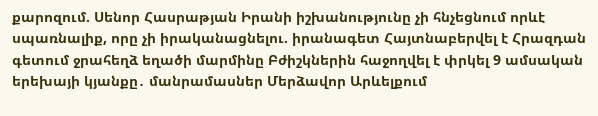քարոզում. Սենոր Հասրաթյան Իրանի իշխանությունը չի հնչեցնում որևէ սպառնալիք, որը չի իրականացնելու. իրանագետ Հայտնաբերվել է Հրազդան գետում ջրահեղձ եղածի մարմինը Բժիշկներին հաջողվել է փրկել 9 ամսական երեխայի կյանքը․ մանրամասներ Մերձավոր Արևելքում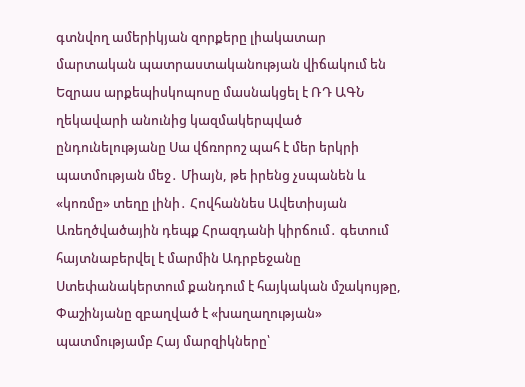գտնվող ամերիկյան զորքերը լիակատար մարտական պատրաստականության վիճակում են Եզրաս արքեպիսկոպոսը մասնակցել է ՌԴ ԱԳՆ ղեկավարի անունից կազմակերպված ընդունելությանը Սա վճռորոշ պահ է մեր երկրի պատմության մեջ․ Միայն, թե իրենց չսպանեն և «կոռմը» տեղը լինի․ Հովհաննես Ավետիսյան Առեղծվածային դեպք Հրազդանի կիրճում․ գետում հայտնաբերվել է մարմին Ադրբեջանը Ստեփանակերտում քանդում է հայկական մշակույթը, Փաշինյանը զբաղված է «խաղաղության» պատմությամբ Հայ մարզիկները՝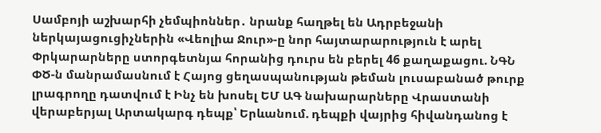Սամբոյի աշխարհի չեմպիոններ․ նրանք հաղթել են Ադրբեջանի ներկայացուցիչներին «Վեոլիա Ջուր»-ը նոր հայտարարություն է արել Փրկարարները ստորգետնյա հորանից դուրս են բերել 46 քաղաքացու. ՆԳՆ ՓԾ-ն մանրամասնում է Հայոց ցեղասպանության թեման լուսաբանած թուրք լրագրողը դատվում է Ինչ են խոսել ԵՄ ԱԳ նախարարները Վրաստանի վերաբերյալ Արտակարգ դեպք՝ Երևանում. դեպքի վայրից հիվանդանոց է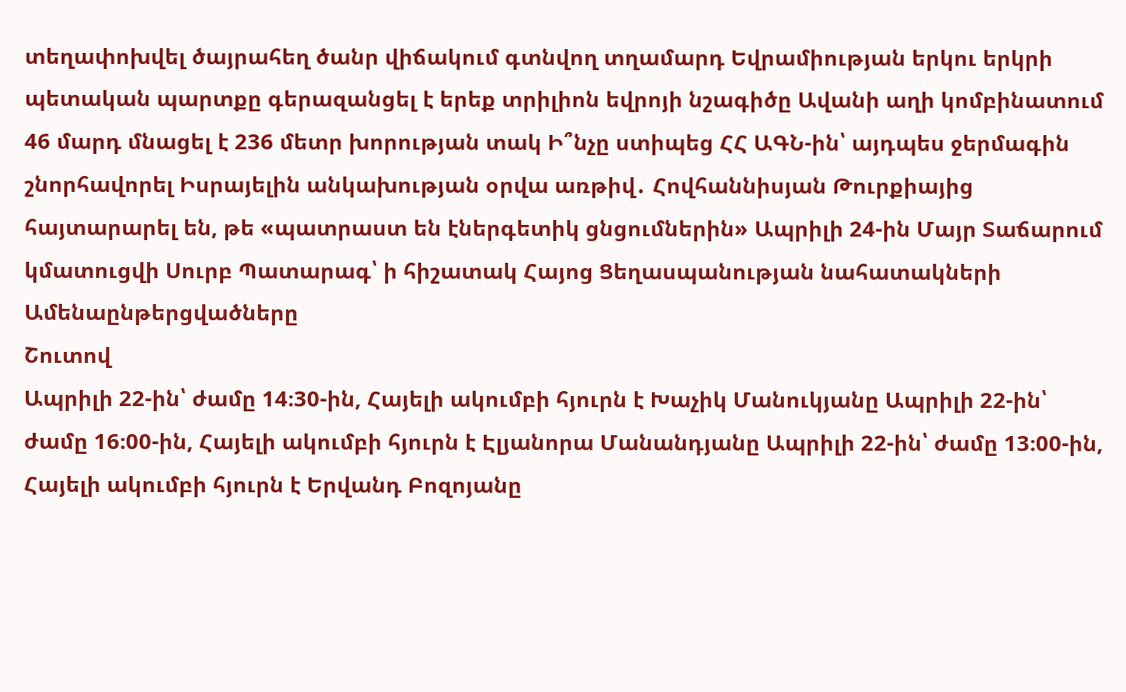տեղափոխվել ծայրահեղ ծանր վիճակում գտնվող տղամարդ Եվրամիության երկու երկրի պետական պարտքը գերազանցել է երեք տրիլիոն եվրոյի նշագիծը Ավանի աղի կոմբինատում 46 մարդ մնացել է 236 մետր խորության տակ Ի՞նչը ստիպեց ՀՀ ԱԳՆ-ին՝ այդպես ջերմագին շնորհավորել Իսրայելին անկախության օրվա առթիվ․ Հովհաննիսյան Թուրքիայից հայտարարել են, թե «պատրաստ են էներգետիկ ցնցումներին» Ապրիլի 24-ին Մայր Տաճարում կմատուցվի Սուրբ Պատարագ՝ ի հիշատակ Հայոց Ցեղասպանության նահատակների
Ամենաընթերցվածները
Շուտով
Ապրիլի 22-ին՝ ժամը 14։30-ին, Հայելի ակումբի հյուրն է Խաչիկ Մանուկյանը Ապրիլի 22-ին՝ ժամը 16։00-ին, Հայելի ակումբի հյուրն է Էլյանորա Մանանդյանը Ապրիլի 22-ին՝ ժամը 13։00-ին, Հայելի ակումբի հյուրն է Երվանդ Բոզոյանը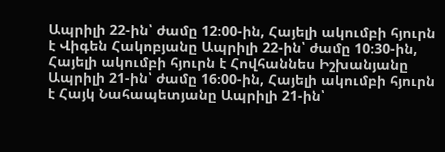Ապրիլի 22-ին՝ ժամը 12։00-ին, Հայելի ակումբի հյուրն է Վիգեն Հակոբյանը Ապրիլի 22-ին՝ ժամը 10։30-ին, Հայելի ակումբի հյուրն է Հովհաննես Իշխանյանը Ապրիլի 21-ին՝ ժամը 16։00-ին, Հայելի ակումբի հյուրն է Հայկ Նահապետյանը Ապրիլի 21-ին՝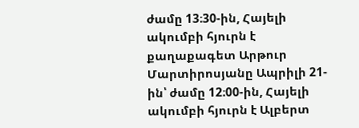ժամը 13։30-ին, Հայելի ակումբի հյուրն է քաղաքագետ Արթուր Մարտիրոսյանը Ապրիլի 21-ին՝ ժամը 12։00-ին, Հայելի ակումբի հյուրն է Ալբերտ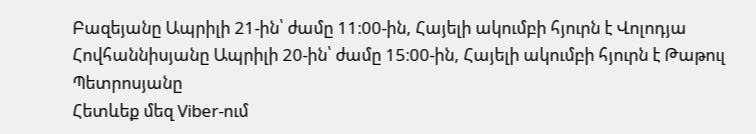Բազեյանը Ապրիլի 21-ին՝ ժամը 11։00-ին, Հայելի ակումբի հյուրն է Վոլոդյա Հովհաննիսյանը Ապրիլի 20-ին՝ ժամը 15։00-ին, Հայելի ակումբի հյուրն է Թաթուլ Պետրոսյանը
Հետևեք մեզ Viber-ում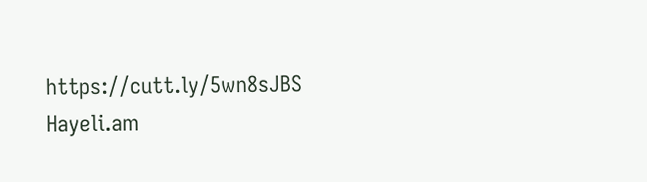https://cutt.ly/5wn8sJBS
Hayeli.am